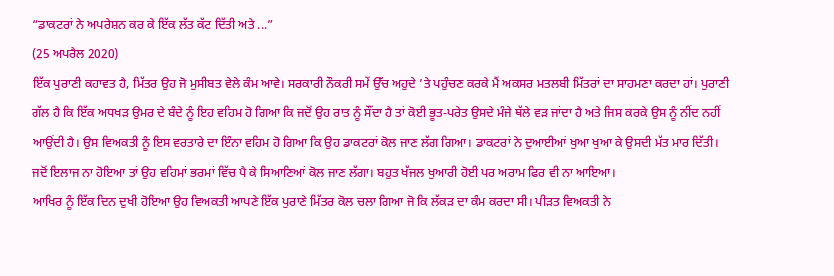“ਡਾਕਟਰਾਂ ਨੇ ਅਪਰੇਸ਼ਨ ਕਰ ਕੇ ਇੱਕ ਲੱਤ ਕੱਟ ਦਿੱਤੀ ਅਤੇ ...”
(25 ਅਪਰੈਲ 2020)
ਇੱਕ ਪੁਰਾਣੀ ਕਹਾਵਤ ਹੈ, ਮਿੱਤਰ ਉਹ ਜੋ ਮੁਸੀਬਤ ਵੇਲੇ ਕੰਮ ਆਵੇ। ਸਰਕਾਰੀ ਨੌਕਰੀ ਸਮੇਂ ਉੱਚ ਅਹੁਦੇ ’ਤੇ ਪਹੁੰਚਣ ਕਰਕੇ ਮੈਂ ਅਕਸਰ ਮਤਲਬੀ ਮਿੱਤਰਾਂ ਦਾ ਸਾਹਮਣਾ ਕਰਦਾ ਹਾਂ। ਪੁਰਾਣੀ ਗੱਲ ਹੈ ਕਿ ਇੱਕ ਅਧਖੜ ਉਮਰ ਦੇ ਬੰਦੇ ਨੂੰ ਇਹ ਵਹਿਮ ਹੋ ਗਿਆ ਕਿ ਜਦੋਂ ਉਹ ਰਾਤ ਨੂੰ ਸੌਂਦਾ ਹੈ ਤਾਂ ਕੋਈ ਭੂਤ-ਪਰੇਤ ਉਸਦੇ ਮੰਜੇ ਥੱਲੇ ਵੜ ਜਾਂਦਾ ਹੈ ਅਤੇ ਜਿਸ ਕਰਕੇ ਉਸ ਨੂੰ ਨੀਂਦ ਨਹੀਂ ਆਉਂਦੀ ਹੈ। ਉਸ ਵਿਅਕਤੀ ਨੂੰ ਇਸ ਵਰਤਾਰੇ ਦਾ ਇੰਨਾ ਵਹਿਮ ਹੋ ਗਿਆ ਕਿ ਉਹ ਡਾਕਟਰਾਂ ਕੋਲ ਜਾਣ ਲੱਗ ਗਿਆ। ਡਾਕਟਰਾਂ ਨੇ ਦੁਆਈਆਂ ਖੁਆ ਖੁਆ ਕੇ ਉਸਦੀ ਮੱਤ ਮਾਰ ਦਿੱਤੀ। ਜਦੋਂ ਇਲਾਜ ਨਾ ਹੋਇਆ ਤਾਂ ਉਹ ਵਹਿਮਾਂ ਭਰਮਾਂ ਵਿੱਚ ਪੈ ਕੇ ਸਿਆਣਿਆਂ ਕੋਲ ਜਾਣ ਲੱਗਾ। ਬਹੁਤ ਖੱਜਲ ਖੁਆਰੀ ਹੋਈ ਪਰ ਅਰਾਮ ਫਿਰ ਵੀ ਨਾ ਆਇਆ।
ਆਖਿਰ ਨੂੰ ਇੱਕ ਦਿਨ ਦੁਖੀ ਹੋਇਆ ਉਹ ਵਿਅਕਤੀ ਆਪਣੇ ਇੱਕ ਪੁਰਾਣੇ ਮਿੱਤਰ ਕੋਲ ਚਲਾ ਗਿਆ ਜੋ ਕਿ ਲੱਕੜ ਦਾ ਕੰਮ ਕਰਦਾ ਸੀ। ਪੀੜਤ ਵਿਅਕਤੀ ਨੇ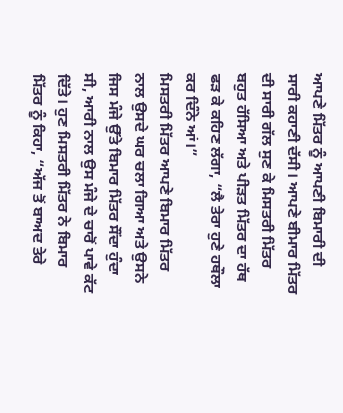ਆਪਣੇ ਮਿੱਤਰ ਨੂੰ ਆਪਣੀ ਬਿਮਾਰੀ ਦੀ ਸਾਰੀ ਕਹਾਣੀ ਦੱਸੀ। ਆਪਣੇ ਬੀਮਾਰ ਮਿੱਤਰ ਦੀ ਸਾਰੀ ਗੱਲ ਸੁਣ ਕੇ ਮਿਸਤਰੀ ਮਿੱਤਰ ਬਹੁਤ ਹੱਸਿਆ ਅਤੇ ਪੀੜਤ ਮਿੱਤਰ ਦਾ ਹੱਥ ਫੜ ਕੇ ਕਹਿਣ ਲੱਗਾ, “ਲੈ ਤੇਰਾ ਹੁਣੇ ਹਥੌਲਾ ਕਰ ਦਿੰਨੇ ਆਂ।”
ਮਿਸਤਰੀ ਮਿੱਤਰ ਆਪਣੇ ਬਿਮਾਰ ਮਿੱਤਰ ਨਾਲ ਉਸਦੇ ਘਰ ਚਲਾ ਗਿਆ ਅਤੇ ਉਸਨੇ ਜਿਸ ਮੰਜੇ ਉੱਤੇ ਬਿਮਾਰ ਮਿੱਤਰ ਸੌਂਦਾ ਹੁੰਦਾ ਸੀ, ਆਰੀ ਨਾਲ ਉਸ ਮੰਜੇ ਦੇ ਚਾਰੋਂ ਪਾਵੇ ਕੱਟ ਦਿੱਤੇ। ਹੁਣ ਮਿਸਤਰੀ ਮਿੱਤਰ ਨੇ ਬਿਮਾਰ ਮਿੱਤਰ ਨੂੰ ਕਿਹਾ, “ਅੱਜ ਤੋਂ ਬਾਅਦ ਤੇਰੇ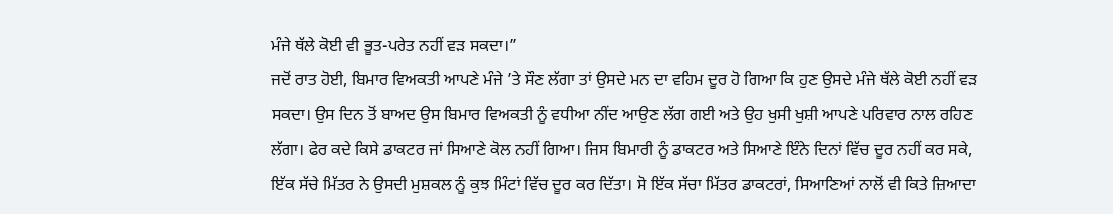ਮੰਜੇ ਥੱਲੇ ਕੋਈ ਵੀ ਭੂਤ-ਪਰੇਤ ਨਹੀਂ ਵੜ ਸਕਦਾ।”
ਜਦੋਂ ਰਾਤ ਹੋਈ, ਬਿਮਾਰ ਵਿਅਕਤੀ ਆਪਣੇ ਮੰਜੇ ’ਤੇ ਸੌਣ ਲੱਗਾ ਤਾਂ ਉਸਦੇ ਮਨ ਦਾ ਵਹਿਮ ਦੂਰ ਹੋ ਗਿਆ ਕਿ ਹੁਣ ਉਸਦੇ ਮੰਜੇ ਥੱਲੇ ਕੋਈ ਨਹੀਂ ਵੜ ਸਕਦਾ। ਉਸ ਦਿਨ ਤੋਂ ਬਾਅਦ ਉਸ ਬਿਮਾਰ ਵਿਅਕਤੀ ਨੂੰ ਵਧੀਆ ਨੀਂਦ ਆਉਣ ਲੱਗ ਗਈ ਅਤੇ ਉਹ ਖੁਸੀ ਖੁਸ਼ੀ ਆਪਣੇ ਪਰਿਵਾਰ ਨਾਲ ਰਹਿਣ ਲੱਗਾ। ਫੇਰ ਕਦੇ ਕਿਸੇ ਡਾਕਟਰ ਜਾਂ ਸਿਆਣੇ ਕੋਲ ਨਹੀਂ ਗਿਆ। ਜਿਸ ਬਿਮਾਰੀ ਨੂੰ ਡਾਕਟਰ ਅਤੇ ਸਿਆਣੇ ਇੰਨੇ ਦਿਨਾਂ ਵਿੱਚ ਦੂਰ ਨਹੀਂ ਕਰ ਸਕੇ, ਇੱਕ ਸੱਚੇ ਮਿੱਤਰ ਨੇ ਉਸਦੀ ਮੁਸ਼ਕਲ ਨੂੰ ਕੁਝ ਮਿੰਟਾਂ ਵਿੱਚ ਦੂਰ ਕਰ ਦਿੱਤਾ। ਸੋ ਇੱਕ ਸੱਚਾ ਮਿੱਤਰ ਡਾਕਟਰਾਂ, ਸਿਆਣਿਆਂ ਨਾਲੋਂ ਵੀ ਕਿਤੇ ਜ਼ਿਆਦਾ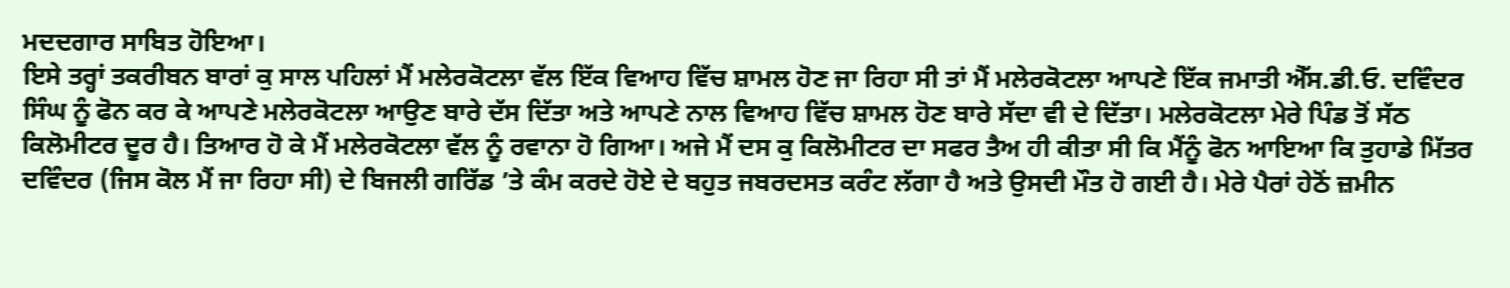ਮਦਦਗਾਰ ਸਾਬਿਤ ਹੋਇਆ।
ਇਸੇ ਤਰ੍ਹਾਂ ਤਕਰੀਬਨ ਬਾਰਾਂ ਕੁ ਸਾਲ ਪਹਿਲਾਂ ਮੈਂ ਮਲੇਰਕੋਟਲਾ ਵੱਲ ਇੱਕ ਵਿਆਹ ਵਿੱਚ ਸ਼ਾਮਲ ਹੋਣ ਜਾ ਰਿਹਾ ਸੀ ਤਾਂ ਮੈਂ ਮਲੇਰਕੋਟਲਾ ਆਪਣੇ ਇੱਕ ਜਮਾਤੀ ਐੱਸ.ਡੀ.ਓ. ਦਵਿੰਦਰ ਸਿੰਘ ਨੂੰ ਫੋਨ ਕਰ ਕੇ ਆਪਣੇ ਮਲੇਰਕੋਟਲਾ ਆਉਣ ਬਾਰੇ ਦੱਸ ਦਿੱਤਾ ਅਤੇ ਆਪਣੇ ਨਾਲ ਵਿਆਹ ਵਿੱਚ ਸ਼ਾਮਲ ਹੋਣ ਬਾਰੇ ਸੱਦਾ ਵੀ ਦੇ ਦਿੱਤਾ। ਮਲੇਰਕੋਟਲਾ ਮੇਰੇ ਪਿੰਡ ਤੋਂ ਸੱਠ ਕਿਲੋਮੀਟਰ ਦੂਰ ਹੈ। ਤਿਆਰ ਹੋ ਕੇ ਮੈਂ ਮਲੇਰਕੋਟਲਾ ਵੱਲ ਨੂੰ ਰਵਾਨਾ ਹੋ ਗਿਆ। ਅਜੇ ਮੈਂ ਦਸ ਕੁ ਕਿਲੋਮੀਟਰ ਦਾ ਸਫਰ ਤੈਅ ਹੀ ਕੀਤਾ ਸੀ ਕਿ ਮੈਂਨੂੰ ਫੋਨ ਆਇਆ ਕਿ ਤੁਹਾਡੇ ਮਿੱਤਰ ਦਵਿੰਦਰ (ਜਿਸ ਕੋਲ ਮੈਂ ਜਾ ਰਿਹਾ ਸੀ) ਦੇ ਬਿਜਲੀ ਗਰਿੱਡ ’ਤੇ ਕੰਮ ਕਰਦੇ ਹੋਏ ਦੇ ਬਹੁਤ ਜਬਰਦਸਤ ਕਰੰਟ ਲੱਗਾ ਹੈ ਅਤੇ ਉਸਦੀ ਮੌਤ ਹੋ ਗਈ ਹੈ। ਮੇਰੇ ਪੈਰਾਂ ਹੇਠੋਂ ਜ਼ਮੀਨ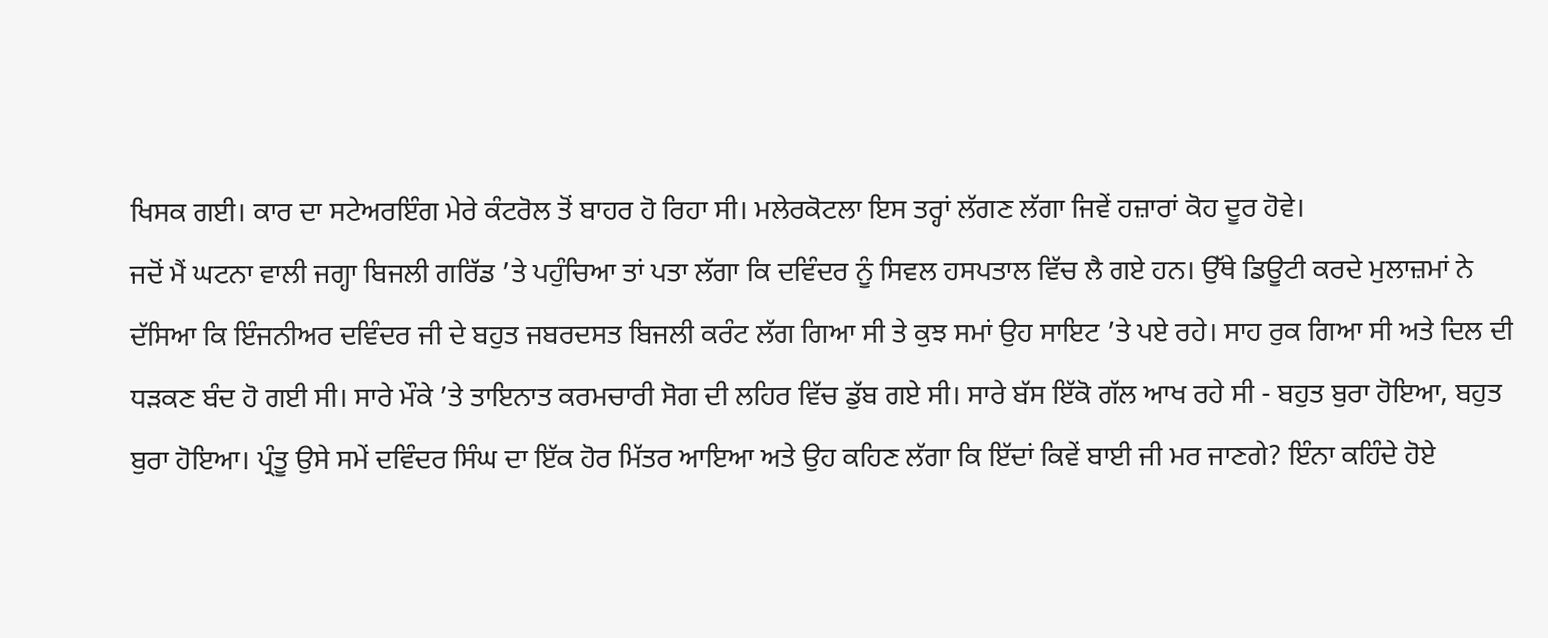ਖਿਸਕ ਗਈ। ਕਾਰ ਦਾ ਸਟੇਅਰਇੰਗ ਮੇਰੇ ਕੰਟਰੋਲ ਤੋਂ ਬਾਹਰ ਹੋ ਰਿਹਾ ਸੀ। ਮਲੇਰਕੋਟਲਾ ਇਸ ਤਰ੍ਹਾਂ ਲੱਗਣ ਲੱਗਾ ਜਿਵੇਂ ਹਜ਼ਾਰਾਂ ਕੋਹ ਦੂਰ ਹੋਵੇ।
ਜਦੋਂ ਮੈਂ ਘਟਨਾ ਵਾਲੀ ਜਗ੍ਹਾ ਬਿਜਲੀ ਗਰਿੱਡ ’ਤੇ ਪਹੁੰਚਿਆ ਤਾਂ ਪਤਾ ਲੱਗਾ ਕਿ ਦਵਿੰਦਰ ਨੂੰ ਸਿਵਲ ਹਸਪਤਾਲ ਵਿੱਚ ਲੈ ਗਏ ਹਨ। ਉੱਥੇ ਡਿਊਟੀ ਕਰਦੇ ਮੁਲਾਜ਼ਮਾਂ ਨੇ ਦੱਸਿਆ ਕਿ ਇੰਜਨੀਅਰ ਦਵਿੰਦਰ ਜੀ ਦੇ ਬਹੁਤ ਜਬਰਦਸਤ ਬਿਜਲੀ ਕਰੰਟ ਲੱਗ ਗਿਆ ਸੀ ਤੇ ਕੁਝ ਸਮਾਂ ਉਹ ਸਾਇਟ ’ਤੇ ਪਏ ਰਹੇ। ਸਾਹ ਰੁਕ ਗਿਆ ਸੀ ਅਤੇ ਦਿਲ ਦੀ ਧੜਕਣ ਬੰਦ ਹੋ ਗਈ ਸੀ। ਸਾਰੇ ਮੌਕੇ ’ਤੇ ਤਾਇਨਾਤ ਕਰਮਚਾਰੀ ਸੋਗ ਦੀ ਲਹਿਰ ਵਿੱਚ ਡੁੱਬ ਗਏ ਸੀ। ਸਾਰੇ ਬੱਸ ਇੱਕੋ ਗੱਲ ਆਖ ਰਹੇ ਸੀ - ਬਹੁਤ ਬੁਰਾ ਹੋਇਆ, ਬਹੁਤ ਬੁਰਾ ਹੋਇਆ। ਪ੍ਰੰਤੂ ਉਸੇ ਸਮੇਂ ਦਵਿੰਦਰ ਸਿੰਘ ਦਾ ਇੱਕ ਹੋਰ ਮਿੱਤਰ ਆਇਆ ਅਤੇ ਉਹ ਕਹਿਣ ਲੱਗਾ ਕਿ ਇੱਦਾਂ ਕਿਵੇਂ ਬਾਈ ਜੀ ਮਰ ਜਾਣਗੇ? ਇੰਨਾ ਕਹਿੰਦੇ ਹੋਏ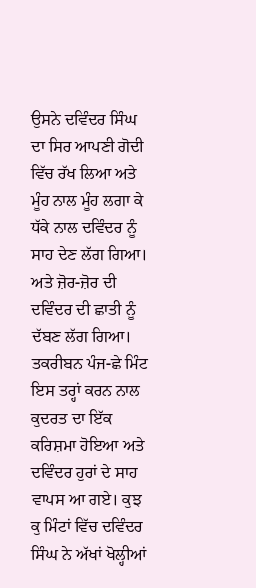ਉਸਨੇ ਦਵਿੰਦਰ ਸਿੰਘ ਦਾ ਸਿਰ ਆਪਣੀ ਗੋਦੀ ਵਿੱਚ ਰੱਖ ਲਿਆ ਅਤੇ ਮੂੰਹ ਨਾਲ ਮੂੰਹ ਲਗਾ ਕੇ ਧੱਕੇ ਨਾਲ ਦਵਿੰਦਰ ਨੂੰ ਸਾਹ ਦੇਣ ਲੱਗ ਗਿਆ। ਅਤੇ ਜ਼ੋਰ-ਜ਼ੋਰ ਦੀ ਦਵਿੰਦਰ ਦੀ ਛਾਤੀ ਨੂੰ ਦੱਬਣ ਲੱਗ ਗਿਆ। ਤਕਰੀਬਨ ਪੰਜ-ਛੇ ਮਿੰਟ ਇਸ ਤਰ੍ਹਾਂ ਕਰਨ ਨਾਲ ਕੁਦਰਤ ਦਾ ਇੱਕ ਕਰਿਸ਼ਮਾ ਹੋਇਆ ਅਤੇ ਦਵਿੰਦਰ ਹੁਰਾਂ ਦੇ ਸਾਹ ਵਾਪਸ ਆ ਗਏ। ਕੁਝ ਕੁ ਮਿੰਟਾਂ ਵਿੱਚ ਦਵਿੰਦਰ ਸਿੰਘ ਨੇ ਅੱਖਾਂ ਖੋਲ੍ਹੀਆਂ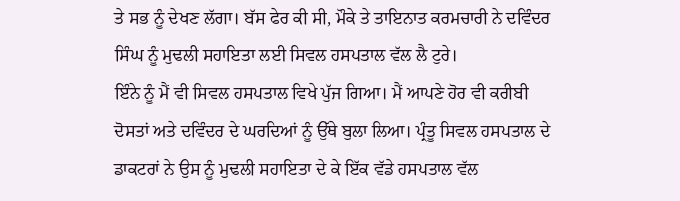ਤੇ ਸਭ ਨੂੰ ਦੇਖਣ ਲੱਗਾ। ਬੱਸ ਫੇਰ ਕੀ ਸੀ, ਮੌਕੇ ਤੇ ਤਾਇਨਾਤ ਕਰਮਚਾਰੀ ਨੇ ਦਵਿੰਦਰ ਸਿੰਘ ਨੂੰ ਮੁਢਲੀ ਸਹਾਇਤਾ ਲਈ ਸਿਵਲ ਹਸਪਤਾਲ ਵੱਲ ਲੈ ਟੁਰੇ।
ਇੰਨੇ ਨੂੰ ਮੈਂ ਵੀ ਸਿਵਲ ਹਸਪਤਾਲ ਵਿਖੇ ਪੁੱਜ ਗਿਆ। ਮੈਂ ਆਪਣੇ ਹੋਰ ਵੀ ਕਰੀਬੀ ਦੋਸਤਾਂ ਅਤੇ ਦਵਿੰਦਰ ਦੇ ਘਰਦਿਆਂ ਨੂੰ ਉੱਥੇ ਬੁਲਾ ਲਿਆ। ਪ੍ਰੰਤੂ ਸਿਵਲ ਹਸਪਤਾਲ ਦੇ ਡਾਕਟਰਾਂ ਨੇ ਉਸ ਨੂੰ ਮੁਢਲੀ ਸਹਾਇਤਾ ਦੇ ਕੇ ਇੱਕ ਵੱਡੇ ਹਸਪਤਾਲ ਵੱਲ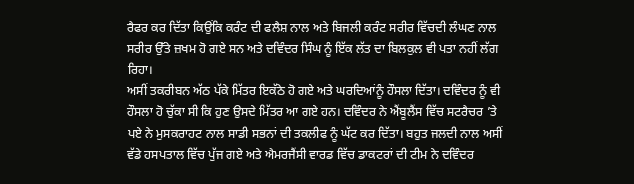ਰੈਫਰ ਕਰ ਦਿੱਤਾ ਕਿਉਂਕਿ ਕਰੰਟ ਦੀ ਫਲੈਸ਼ ਨਾਲ ਅਤੇ ਬਿਜਲੀ ਕਰੰਟ ਸਰੀਰ ਵਿੱਚਦੀ ਲੰਘਣ ਨਾਲ ਸਰੀਰ ਉੱਤੇ ਜ਼ਖਮ ਹੋ ਗਏ ਸਨ ਅਤੇ ਦਵਿੰਦਰ ਸਿੰਘ ਨੂੰ ਇੱਕ ਲੱਤ ਦਾ ਬਿਲਕੁਲ ਵੀ ਪਤਾ ਨਹੀਂ ਲੱਗ ਰਿਹਾ।
ਅਸੀਂ ਤਕਰੀਬਨ ਅੱਠ ਪੱਕੇ ਮਿੱਤਰ ਇਕੱਠੇ ਹੋ ਗਏ ਅਤੇ ਘਰਦਿਆਂਨੂੰ ਹੌਸਲਾ ਦਿੱਤਾ। ਦਵਿੰਦਰ ਨੂੰ ਵੀ ਹੌਸਲਾ ਹੋ ਚੁੱਕਾ ਸੀ ਕਿ ਹੁਣ ਉਸਦੇ ਮਿੱਤਰ ਆ ਗਏ ਹਨ। ਦਵਿੰਦਰ ਨੇ ਐਂਬੂਲੈਂਸ ਵਿੱਚ ਸਟਰੈਚਰ ’ਤੇ ਪਏ ਨੇ ਮੁਸਕਰਾਹਟ ਨਾਲ ਸਾਡੀ ਸਭਨਾਂ ਦੀ ਤਕਲੀਫ ਨੂੰ ਘੱਟ ਕਰ ਦਿੱਤਾ। ਬਹੁਤ ਜਲਦੀ ਨਾਲ ਅਸੀਂ ਵੱਡੇ ਹਸਪਤਾਲ ਵਿੱਚ ਪੁੱਜ ਗਏ ਅਤੇ ਐਮਰਜੈਂਸੀ ਵਾਰਡ ਵਿੱਚ ਡਾਕਟਰਾਂ ਦੀ ਟੀਮ ਨੇ ਦਵਿੰਦਰ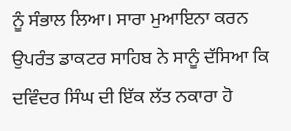ਨੂੰ ਸੰਭਾਲ ਲਿਆ। ਸਾਰਾ ਮੁਆਇਨਾ ਕਰਨ ਉਪਰੰਤ ਡਾਕਟਰ ਸਾਹਿਬ ਨੇ ਸਾਨੂੰ ਦੱਸਿਆ ਕਿ ਦਵਿੰਦਰ ਸਿੰਘ ਦੀ ਇੱਕ ਲੱਤ ਨਕਾਰਾ ਹੋ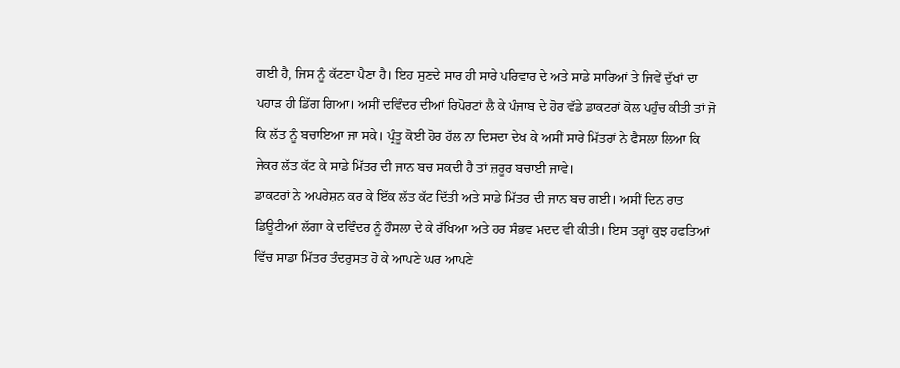ਗਈ ਹੈ, ਜਿਸ ਨੂੰ ਕੱਟਣਾ ਪੈਣਾ ਹੈ। ਇਹ ਸੁਣਦੇ ਸਾਰ ਹੀ ਸਾਰੇ ਪਰਿਵਾਰ ਦੇ ਅਤੇ ਸਾਡੇ ਸਾਰਿਆਂ ਤੇ ਜਿਵੇਂ ਦੁੱਖਾਂ ਦਾ ਪਹਾੜ ਹੀ ਡਿੱਗ ਗਿਆ। ਅਸੀਂ ਦਵਿੰਦਰ ਦੀਆਂ ਰਿਪੋਰਟਾਂ ਲੈ ਕੇ ਪੰਜਾਬ ਦੇ ਹੋਰ ਵੱਡੇ ਡਾਕਟਰਾਂ ਕੋਲ ਪਹੁੰਚ ਕੀਤੀ ਤਾਂ ਜੋ ਕਿ ਲੱਤ ਨੂੰ ਬਚਾਇਆ ਜਾ ਸਕੇ। ਪ੍ਰੰਤੂ ਕੋਈ ਹੋਰ ਹੱਲ ਨਾ ਦਿਸਦਾ ਦੇਖ ਕੇ ਅਸੀਂ ਸਾਰੇ ਮਿੱਤਰਾਂ ਨੇ ਫੈਸਲਾ ਲਿਆ ਕਿ ਜੇਕਰ ਲੱਤ ਕੱਟ ਕੇ ਸਾਡੇ ਮਿੱਤਰ ਦੀ ਜਾਨ ਬਚ ਸਕਦੀ ਹੈ ਤਾਂ ਜ਼ਰੂਰ ਬਚਾਈ ਜਾਵੇ।
ਡਾਕਟਰਾਂ ਨੇ ਅਪਰੇਸ਼ਨ ਕਰ ਕੇ ਇੱਕ ਲੱਤ ਕੱਟ ਦਿੱਤੀ ਅਤੇ ਸਾਡੇ ਮਿੱਤਰ ਦੀ ਜਾਨ ਬਚ ਗਈ। ਅਸੀਂ ਦਿਨ ਰਾਤ ਡਿਊਟੀਆਂ ਲੱਗਾ ਕੇ ਦਵਿੰਦਰ ਨੂੰ ਹੌਸਲਾ ਦੇ ਕੇ ਰੱਖਿਆ ਅਤੇ ਹਰ ਸੰਭਵ ਮਦਦ ਵੀ ਕੀਤੀ। ਇਸ ਤਰ੍ਹਾਂ ਕੁਝ ਹਫਤਿਆਂ ਵਿੱਚ ਸਾਡਾ ਮਿੱਤਰ ਤੰਦਰੁਸਤ ਹੋ ਕੇ ਆਪਣੇ ਘਰ ਆਪਣੇ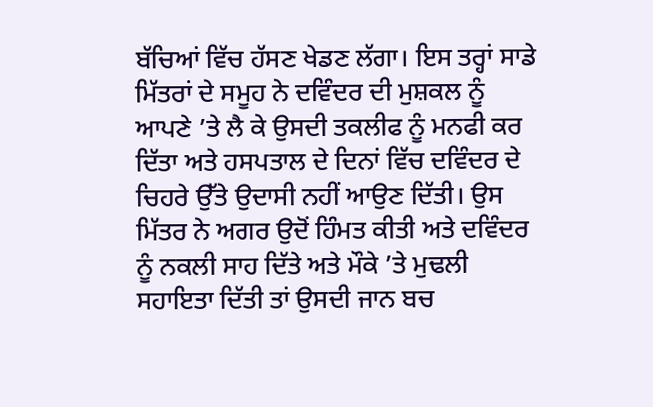ਬੱਚਿਆਂ ਵਿੱਚ ਹੱਸਣ ਖੇਡਣ ਲੱਗਾ। ਇਸ ਤਰ੍ਹਾਂ ਸਾਡੇ ਮਿੱਤਰਾਂ ਦੇ ਸਮੂਹ ਨੇ ਦਵਿੰਦਰ ਦੀ ਮੁਸ਼ਕਲ ਨੂੰ ਆਪਣੇ ’ਤੇ ਲੈ ਕੇ ਉਸਦੀ ਤਕਲੀਫ ਨੂੰ ਮਨਫੀ ਕਰ ਦਿੱਤਾ ਅਤੇ ਹਸਪਤਾਲ ਦੇ ਦਿਨਾਂ ਵਿੱਚ ਦਵਿੰਦਰ ਦੇ ਚਿਹਰੇ ਉੱਤੇ ਉਦਾਸੀ ਨਹੀਂ ਆਉਣ ਦਿੱਤੀ। ਉਸ ਮਿੱਤਰ ਨੇ ਅਗਰ ਉਦੋਂ ਹਿੰਮਤ ਕੀਤੀ ਅਤੇ ਦਵਿੰਦਰ ਨੂੰ ਨਕਲੀ ਸਾਹ ਦਿੱਤੇ ਅਤੇ ਮੌਕੇ ’ਤੇ ਮੁਢਲੀ ਸਹਾਇਤਾ ਦਿੱਤੀ ਤਾਂ ਉਸਦੀ ਜਾਨ ਬਚ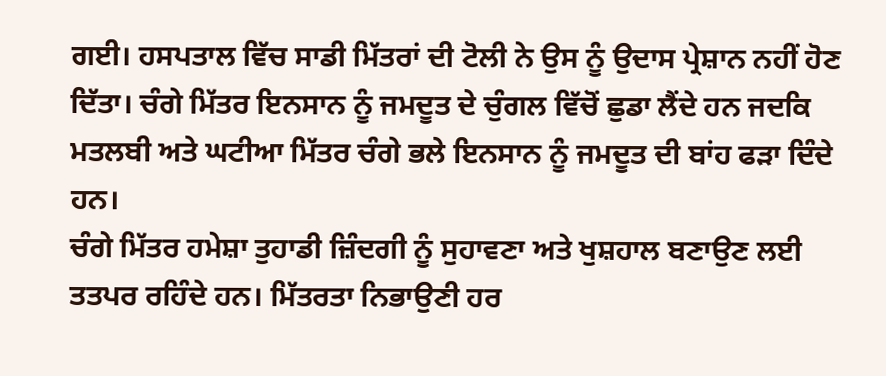ਗਈ। ਹਸਪਤਾਲ ਵਿੱਚ ਸਾਡੀ ਮਿੱਤਰਾਂ ਦੀ ਟੋਲੀ ਨੇ ਉਸ ਨੂੰ ਉਦਾਸ ਪ੍ਰੇਸ਼ਾਨ ਨਹੀਂ ਹੋਣ ਦਿੱਤਾ। ਚੰਗੇ ਮਿੱਤਰ ਇਨਸਾਨ ਨੂੰ ਜਮਦੂਤ ਦੇ ਚੁੰਗਲ ਵਿੱਚੋਂ ਛੁਡਾ ਲੈਂਦੇ ਹਨ ਜਦਕਿ ਮਤਲਬੀ ਅਤੇ ਘਟੀਆ ਮਿੱਤਰ ਚੰਗੇ ਭਲੇ ਇਨਸਾਨ ਨੂੰ ਜਮਦੂਤ ਦੀ ਬਾਂਹ ਫੜਾ ਦਿੰਦੇ ਹਨ।
ਚੰਗੇ ਮਿੱਤਰ ਹਮੇਸ਼ਾ ਤੁਹਾਡੀ ਜ਼ਿੰਦਗੀ ਨੂੰ ਸੁਹਾਵਣਾ ਅਤੇ ਖੁਸ਼ਹਾਲ ਬਣਾਉਣ ਲਈ ਤਤਪਰ ਰਹਿੰਦੇ ਹਨ। ਮਿੱਤਰਤਾ ਨਿਭਾਉਣੀ ਹਰ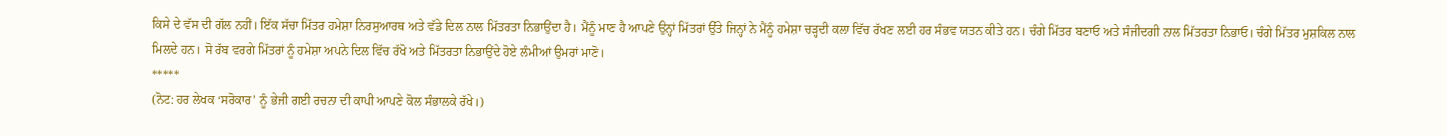ਕਿਸੇ ਦੇ ਵੱਸ ਦੀ ਗੱਲ ਨਹੀਂ। ਇੱਕ ਸੱਚਾ ਮਿੱਤਰ ਹਮੇਸ਼ਾ ਨਿਰਸੁਆਰਥ ਅਤੇ ਵੱਡੇ ਦਿਲ ਨਾਲ ਮਿੱਤਰਤਾ ਨਿਭਾਉਂਦਾ ਹੈ। ਮੈਂਨੂੰ ਮਾਣ ਹੈ ਆਪਣੇ ਉਨ੍ਹਾਂ ਮਿੱਤਰਾਂ ਉੱਤੇ ਜਿਨ੍ਹਾਂ ਨੇ ਮੈਂਨੂੰ ਹਮੇਸ਼ਾ ਚੜ੍ਹਦੀ ਕਲਾ ਵਿੱਚ ਰੱਖਣ ਲਈ ਹਰ ਸੰਭਵ ਯਤਨ ਕੀਤੇ ਹਨ। ਚੰਗੇ ਮਿੱਤਰ ਬਣਾਓ ਅਤੇ ਸੰਜੀਦਗੀ ਨਾਲ ਮਿੱਤਰਤਾ ਨਿਭਾਓ। ਚੰਗੇ ਮਿੱਤਰ ਮੁਸ਼ਕਿਲ ਨਾਲ ਮਿਲਦੇ ਹਨ। ਸੋ ਰੱਬ ਵਰਗੇ ਮਿੱਤਰਾਂ ਨੂੰ ਹਮੇਸ਼ਾ ਅਪਨੇ ਦਿਲ ਵਿੱਚ ਰੱਖੋ ਅਤੇ ਮਿੱਤਰਤਾ ਨਿਭਾਉਂਦੇ ਹੋਏ ਲੰਮੀਆਂ ਉਮਰਾਂ ਮਾਣੋ।
*****
(ਨੋਟ: ਹਰ ਲੇਖਕ ‘ਸਰੋਕਾਰ’ ਨੂੰ ਭੇਜੀ ਗਈ ਰਚਨਾ ਦੀ ਕਾਪੀ ਆਪਣੇ ਕੋਲ ਸੰਭਾਲਕੇ ਰੱਖੇ।)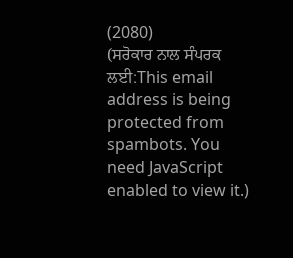(2080)
(ਸਰੋਕਾਰ ਨਾਲ ਸੰਪਰਕ ਲਈ:This email address is being protected from spambots. You need JavaScript enabled to view it.)